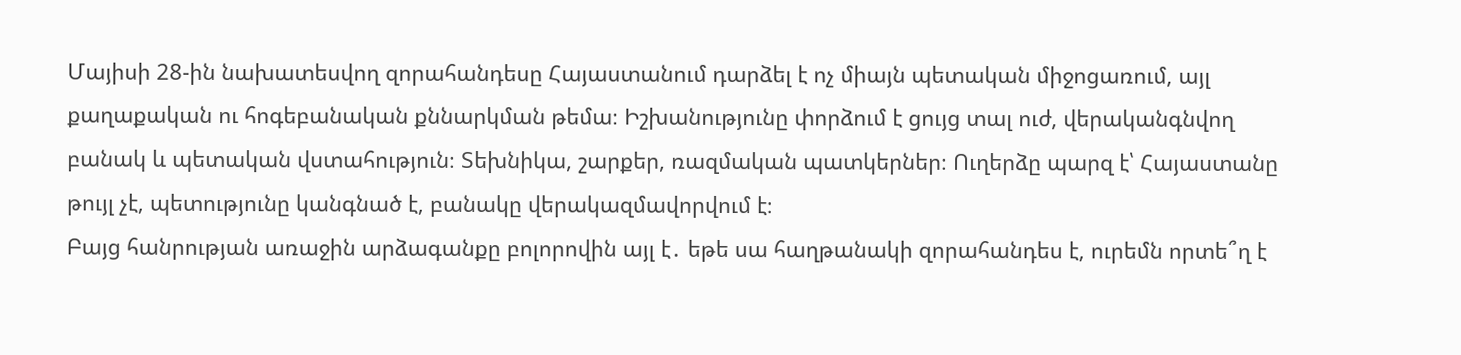Մայիսի 28-ին նախատեսվող զորահանդեսը Հայաստանում դարձել է ոչ միայն պետական միջոցառում, այլ քաղաքական ու հոգեբանական քննարկման թեմա։ Իշխանությունը փորձում է ցույց տալ ուժ, վերականգնվող բանակ և պետական վստահություն։ Տեխնիկա, շարքեր, ռազմական պատկերներ։ Ուղերձը պարզ է՝ Հայաստանը թույլ չէ, պետությունը կանգնած է, բանակը վերակազմավորվում է։
Բայց հանրության առաջին արձագանքը բոլորովին այլ է․ եթե սա հաղթանակի զորահանդես է, ուրեմն որտե՞ղ է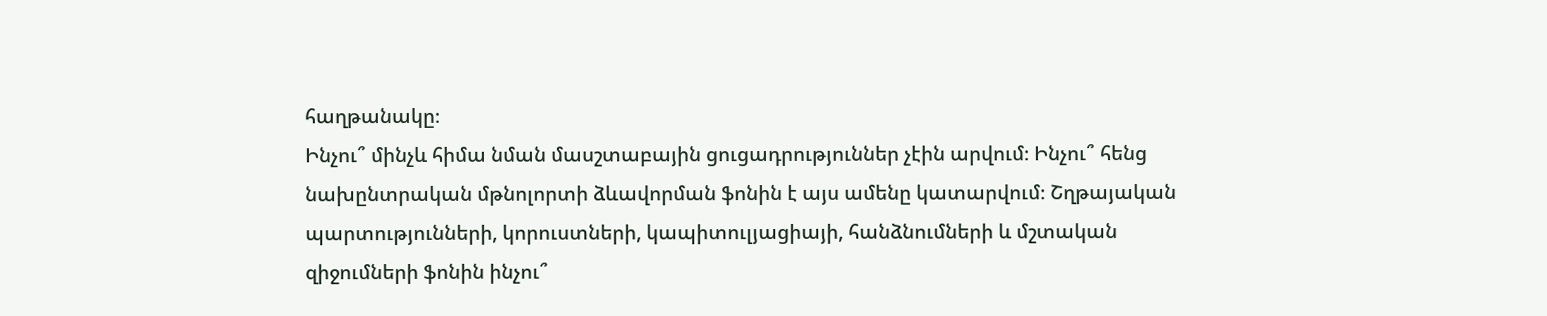հաղթանակը։
Ինչու՞ մինչև հիմա նման մասշտաբային ցուցադրություններ չէին արվում։ Ինչու՞ հենց նախընտրական մթնոլորտի ձևավորման ֆոնին է այս ամենը կատարվում։ Շղթայական պարտությունների, կորուստների, կապիտուլյացիայի, հանձնումների և մշտական զիջումների ֆոնին ինչու՞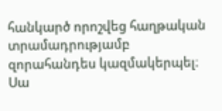հանկարծ որոշվեց հաղթական տրամադրությամբ զորահանդես կազմակերպել։ Սա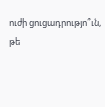ուժի ցուցադրությո՞ւն, թե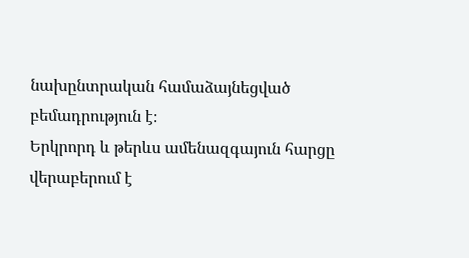նախընտրական համաձայնեցված բեմադրություն է։
Երկրորդ և թերևս ամենազգայուն հարցը վերաբերում է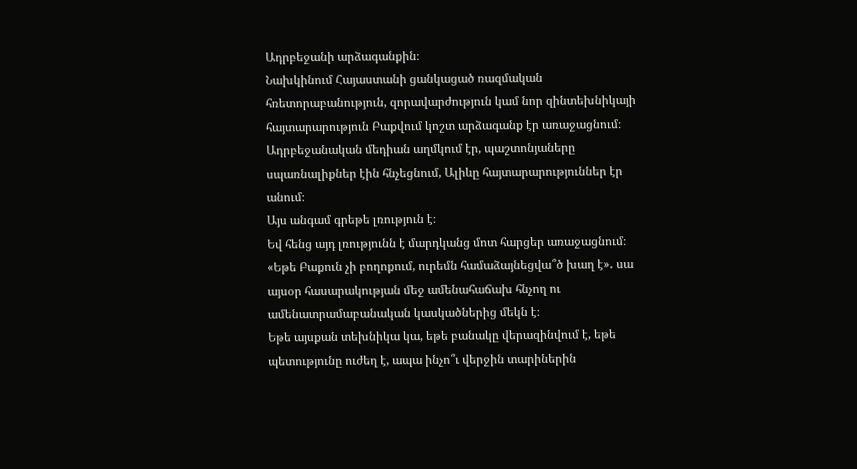Ադրբեջանի արձագանքին։
Նախկինում Հայաստանի ցանկացած ռազմական հռետորաբանություն, զորավարժություն կամ նոր զինտեխնիկայի հայտարարություն Բաքվում կոշտ արձագանք էր առաջացնում։ Ադրբեջանական մեդիան աղմկում էր, պաշտոնյաները սպառնալիքներ էին հնչեցնում, Ալիևը հայտարարություններ էր անում։
Այս անգամ գրեթե լռություն է։
Եվ հենց այդ լռությունն է մարդկանց մոտ հարցեր առաջացնում։ «Եթե Բաքուն չի բողոքում, ուրեմն համաձայնեցվա՞ծ խաղ է»․ սա այսօր հասարակության մեջ ամենահաճախ հնչող ու ամենատրամաբանական կասկածներից մեկն է։
Եթե այսքան տեխնիկա կա, եթե բանակը վերազինվում է, եթե պետությունը ուժեղ է, ապա ինչո՞ւ վերջին տարիներին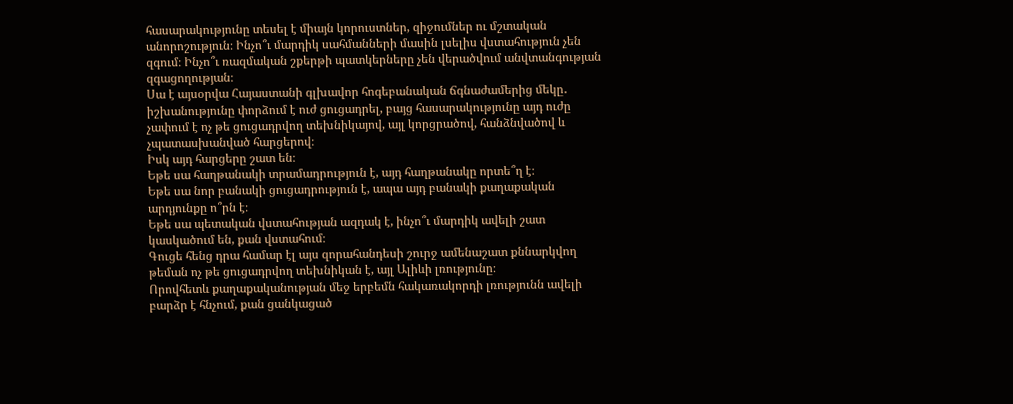հասարակությունը տեսել է միայն կորուստներ, զիջումներ ու մշտական անորոշություն։ Ինչո՞ւ մարդիկ սահմանների մասին լսելիս վստահություն չեն զգում։ Ինչո՞ւ ռազմական շքերթի պատկերները չեն վերածվում անվտանգության զգացողության։
Սա է այսօրվա Հայաստանի գլխավոր հոգեբանական ճգնաժամերից մեկը․ իշխանությունը փորձում է ուժ ցուցադրել, բայց հասարակությունը այդ ուժը չափում է ոչ թե ցուցադրվող տեխնիկայով, այլ կորցրածով, հանձնվածով և չպատասխանված հարցերով։
Իսկ այդ հարցերը շատ են։
Եթե սա հաղթանակի տրամադրություն է, այդ հաղթանակը որտե՞ղ է։
Եթե սա նոր բանակի ցուցադրություն է, ապա այդ բանակի քաղաքական արդյունքը ո՞րն է։
Եթե սա պետական վստահության ազդակ է, ինչո՞ւ մարդիկ ավելի շատ կասկածում են, քան վստահում։
Գուցե հենց դրա համար էլ այս զորահանդեսի շուրջ ամենաշատ քննարկվող թեման ոչ թե ցուցադրվող տեխնիկան է, այլ Ալիևի լռությունը։
Որովհետև քաղաքականության մեջ երբեմն հակառակորդի լռությունն ավելի բարձր է հնչում, քան ցանկացած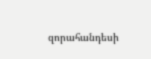զորահանդեսի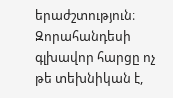երաժշտություն։ Զորահանդեսի գլխավոր հարցը ոչ թե տեխնիկան է,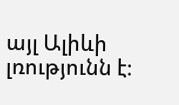այլ Ալիևի լռությունն է։